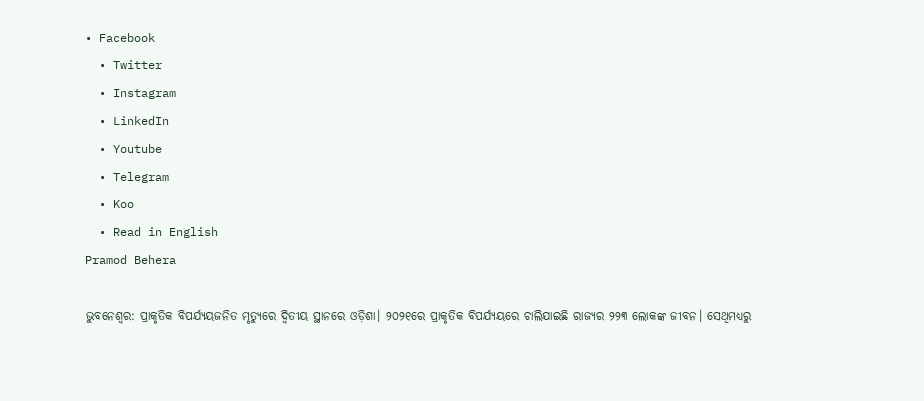• Facebook
  • Twitter
  • Instagram
  • LinkedIn
  • Youtube
  • Telegram
  • Koo
  • Read in English
Pramod Behera

ଭୁବନେଶ୍ୱର: ପ୍ରାକୃତିକ ବିପର୍ଯ୍ୟୟଜନିତ ମୃତ୍ୟୁରେ ଦ୍ୱିତୀୟ ସ୍ଥାନରେ ଓଡ଼ିଶା। ୨୦୨୧ରେ ପ୍ରାକୃତିକ ବିପର୍ଯ୍ୟୟରେ ଚାଲିଯାଇଛି ରାଜ୍ୟର ୨୨୩ ଲୋକଙ୍କ ଜୀବନ। ସେଥିମଧ୍ୟରୁ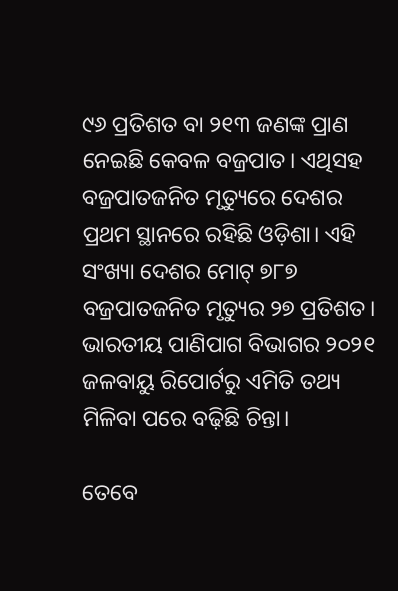୯୬ ପ୍ରତିଶତ ବା ୨୧୩ ଜଣଙ୍କ ପ୍ରାଣ ନେଇଛି କେବଳ ବଜ୍ରପାତ। ଏଥିସହ ବଜ୍ରପାତଜନିତ ମୃତ୍ୟୁରେ ଦେଶର ପ୍ରଥମ ସ୍ଥାନରେ ରହିଛି ଓଡ଼ିଶା। ଏହି ସଂଖ୍ୟା ଦେଶର ମୋଟ୍ ୭୮୭ ବଜ୍ରପାତଜନିତ ମୃତ୍ୟୁର ୨୭ ପ୍ରତିଶତ। ଭାରତୀୟ ପାଣିପାଗ ବିଭାଗର ୨୦୨୧ ଜଳବାୟୁ ରିପୋର୍ଟରୁ ଏମିତି ତଥ୍ୟ ମିଳିବା ପରେ ବଢ଼ିଛି ଚିନ୍ତା।

ତେବେ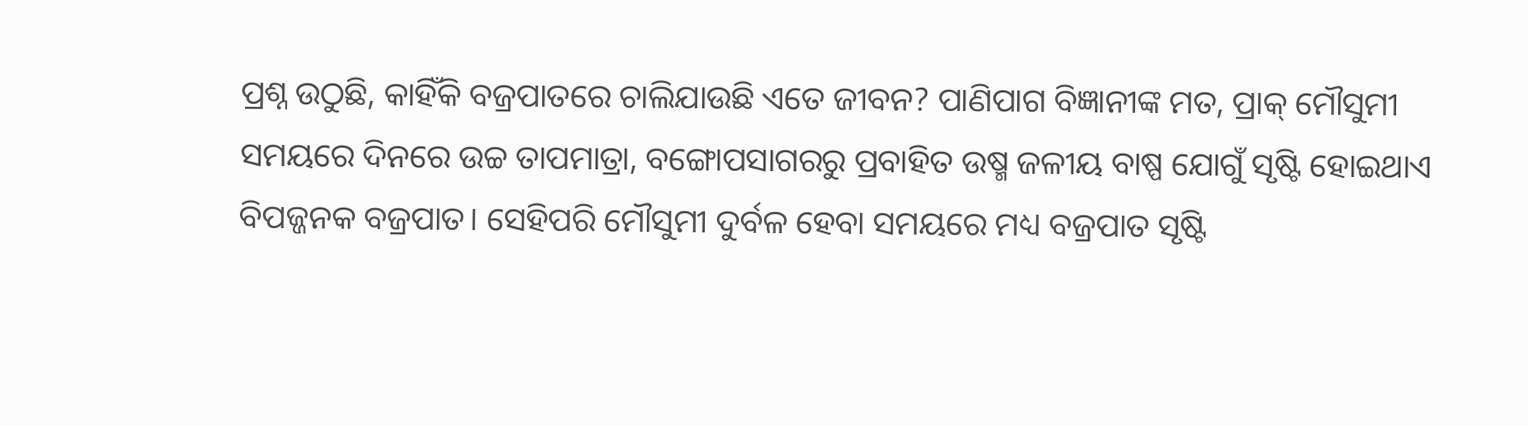ପ୍ରଶ୍ନ ଉଠୁଛି, କାହିଁକି ବଜ୍ରପାତରେ ଚାଲିଯାଉଛି ଏତେ ଜୀବନ? ପାଣିପାଗ ବିଜ୍ଞାନୀଙ୍କ ମତ, ପ୍ରାକ୍ ମୌସୁମୀ ସମୟରେ ଦିନରେ ଉଚ୍ଚ ତାପମାତ୍ରା, ବଙ୍ଗୋପସାଗରରୁ ପ୍ରବାହିତ ଉଷ୍ମ ଜଳୀୟ ବାଷ୍ପ ଯୋଗୁଁ ସୃଷ୍ଟି ହୋଇଥାଏ ବିପଜ୍ଜନକ ବଜ୍ରପାତ। ସେହିପରି ମୌସୁମୀ ଦୁର୍ବଳ ହେବା ସମୟରେ ମଧ୍ୟ ବଜ୍ରପାତ ସୃଷ୍ଟି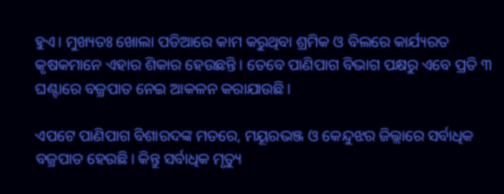ହୁଏ। ମୁଖ୍ୟତଃ ଖୋଲା ପଡିଆରେ କାମ କରୁଥିବା ଶ୍ରମିକ ଓ ବିଲରେ କାର୍ଯ୍ୟରତ କୃଷକମାନେ ଏହାର ଶିକାର ହେଉଛନ୍ତି। ତେବେ ପାଣିପାଗ ବିଭାଗ ପକ୍ଷରୁ ଏବେ ପ୍ରତି ୩ ଘଣ୍ଟାରେ ବଜ୍ରପାତ ନେଇ ଆକଳନ କରାଯାଉଛି।

ଏପଟେ ପାଣିପାଗ ବିଶାରଦଙ୍କ ମତରେ, ମୟୂରଭଞ୍ଜ ଓ କେନ୍ଦୁଝର ଜିଲ୍ଲାରେ ସର୍ବାଧିକ ବଜ୍ରପାତ ହେଉଛି। କିନ୍ତୁ ସର୍ବାଧିକ ମୃତ୍ୟୁ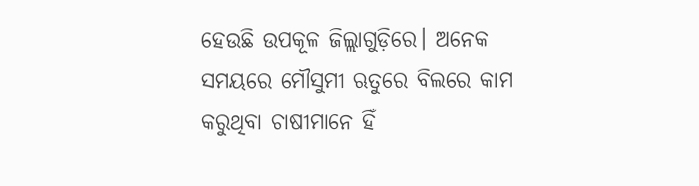ହେଉଛି ଉପକୂଳ ଜିଲ୍ଲାଗୁଡ଼ିରେ। ଅନେକ ସମୟରେ ମୌସୁମୀ ଋତୁରେ ବିଲରେ କାମ କରୁଥିବା ଚାଷୀମାନେ ହିଁ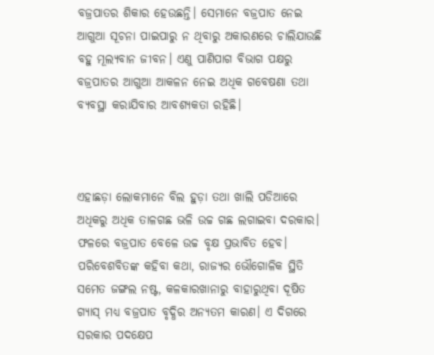ବଜ୍ରପାତର ଶିକାର ହେଉଛନ୍ତି। ସେମାନେ ବଜ୍ରପାତ ନେଇ ଆଗୁଆ ସୂଚନା ପାଇପାରୁ ନ ଥିବାରୁ ଅକାରଣରେ ଚାଲିଯାଉଛି ବହୁ ମୂଲ୍ୟବାନ ଜୀବନ। ଏଣୁ ପାଣିପାଗ ବିଭାଗ ପକ୍ଷରୁ ବଜ୍ରପାତର ଆଗୁଆ ଆକଳନ ନେଇ ଅଧିକ ଗବେଷଣା ତଥା ବ୍ୟବସ୍ଥା କରାଯିବାର ଆବଶ୍ୟକତା ରହିଛି।



ଏହାଛଡ଼ା ଲୋକମାନେ ବିଲ ହୁଡ଼ା ତଥା ଖାଲି ପଡିଆରେ ଅଧିକରୁ ଅଧିକ ତାଳଗଛ ଭଳି ଉଚ୍ଚ ଗଛ ଲଗାଇବା ଦରକାର। ଫଳରେ ବଜ୍ରପାତ ବେଳେ ଉଚ୍ଚ ବୃକ୍ଷ ପ୍ରଭାବିତ ହେବ। ପରିବେଶବିତଙ୍କ କହିବା କଥା, ରାଜ୍ୟର ଭୌଗୋଳିକ ସ୍ଥିତି ସମେତ ଜଙ୍ଗଲ ନଷ୍ଟ, କଳକାରଖାନାରୁ ବାହାରୁଥିବା ଦୂଷିତ ଗ୍ୟାସ୍ ମଧ୍ୟ ବଜ୍ରପାତ ବୃଦ୍ଧିର ଅନ୍ୟତମ କାରଣ। ଏ ଦିଗରେ ସରକାର ପଦକ୍ଷେପ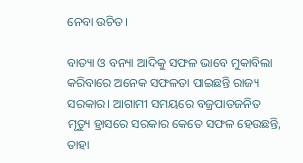ନେବା ଉଚିତ।

ବାତ୍ୟା ଓ ବନ୍ୟା ଆଦିକୁ ସଫଳ ଭାବେ ମୁକାବିଲା କରିବାରେ ଅନେକ ସଫଳତା ପାଇଛନ୍ତି ରାଜ୍ୟ ସରକାର। ଆଗାମୀ ସମୟରେ ବଜ୍ରପାତଜନିତ ମୃତ୍ୟୁ ହ୍ରାସରେ ସରକାର କେତେ ସଫଳ ହେଉଛନ୍ତି, ତାହା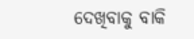ଦେଖିବାକୁ ବାକି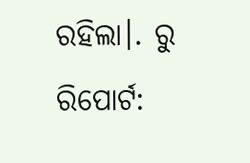ରହିଲା।. ରୁ ରିପୋର୍ଟ: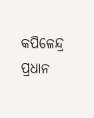କପିଳେନ୍ଦ୍ର ପ୍ରଧାନ